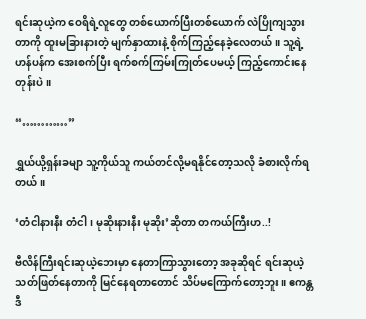ရင်းဆုယဲ့က ဝေရိရဲ့လူတွေ တစ်ယောက်ပြီးတစ်ယောက် လဲပြိုကျသွားတာကို ထူးမခြားနားတဲ့ မျက်နှာထားနဲ့ စိုက်ကြည့်နေခဲ့လေတယ်။ သူ့ရဲ့ဟန်ပန်က အေးစက်ပြီး ရက်စက်ကြမ်းကြုတ်ပေမယ့် ကြည့်ကောင်းနေတုန်းပဲ။

“…………”

ရွှယ်ယို့ရှန်းခမျာ သူ့ကိုယ်သူ ကယ်တင်လို့မရနိုင်တော့သလို ခံစားလိုက်ရတယ်။

‘တံငါနားနီး တံငါ၊ မုဆိုးနားနီး မုဆိုး’ဆိုတာ တကယ်ကြီးဟ..!

ဗီလိန်ကြီးရင်းဆုယဲ့ဘေးမှာ နေတာကြာသွားတော့ အခုဆိုရင် ရင်းဆုယဲ့ သတ်ဖြတ်နေတာကို မြင်နေရတာတောင် သိပ်မကြောက်တော့ဘူး။ ဧကန္တ ဒီ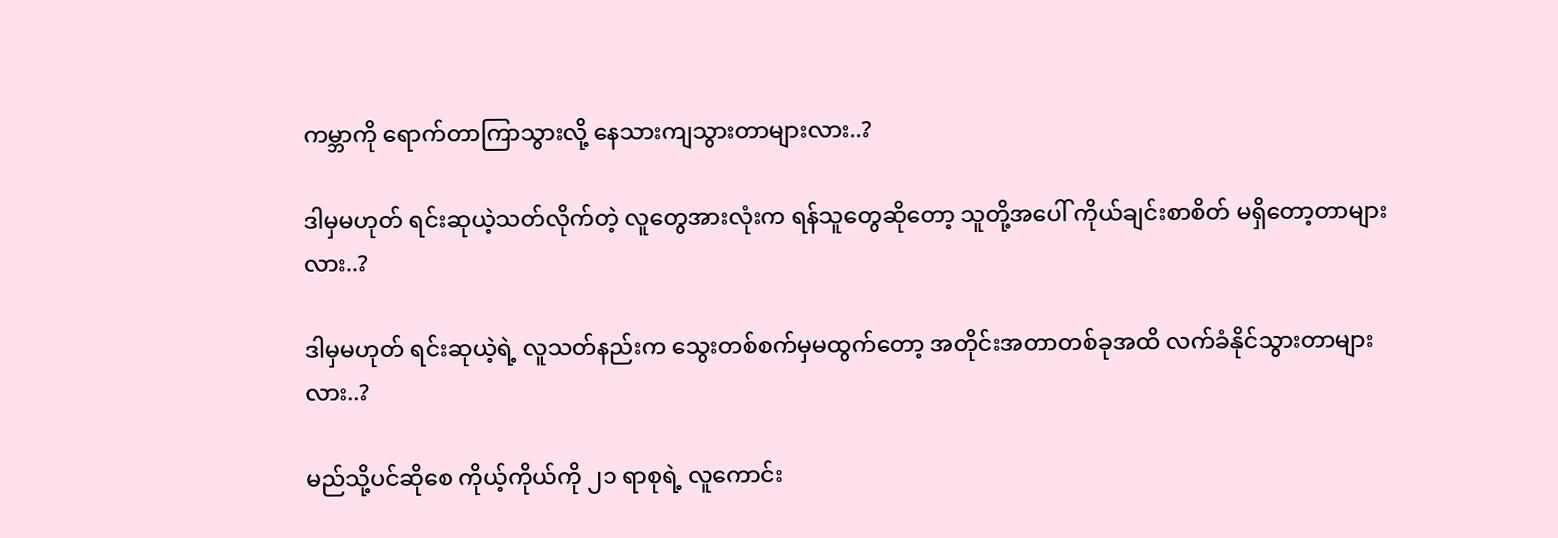ကမ္ဘာကို ရောက်တာကြာသွားလို့ နေသားကျသွားတာများလား..?

ဒါမှမဟုတ် ရင်းဆုယဲ့သတ်လိုက်တဲ့ လူတွေအားလုံးက ရန်သူတွေဆိုတော့ သူတို့အပေါ် ကိုယ်ချင်းစာစိတ် မရှိတော့တာများလား..?

ဒါမှမဟုတ် ရင်းဆုယဲ့ရဲ့ လူသတ်နည်းက သွေးတစ်စက်မှမထွက်တော့ အတိုင်းအတာတစ်ခုအထိ လက်ခံနိုင်သွားတာများလား..?

မည်သို့ပင်ဆိုစေ ကိုယ့်ကိုယ်ကို ၂၁ ရာစုရဲ့ လူကောင်း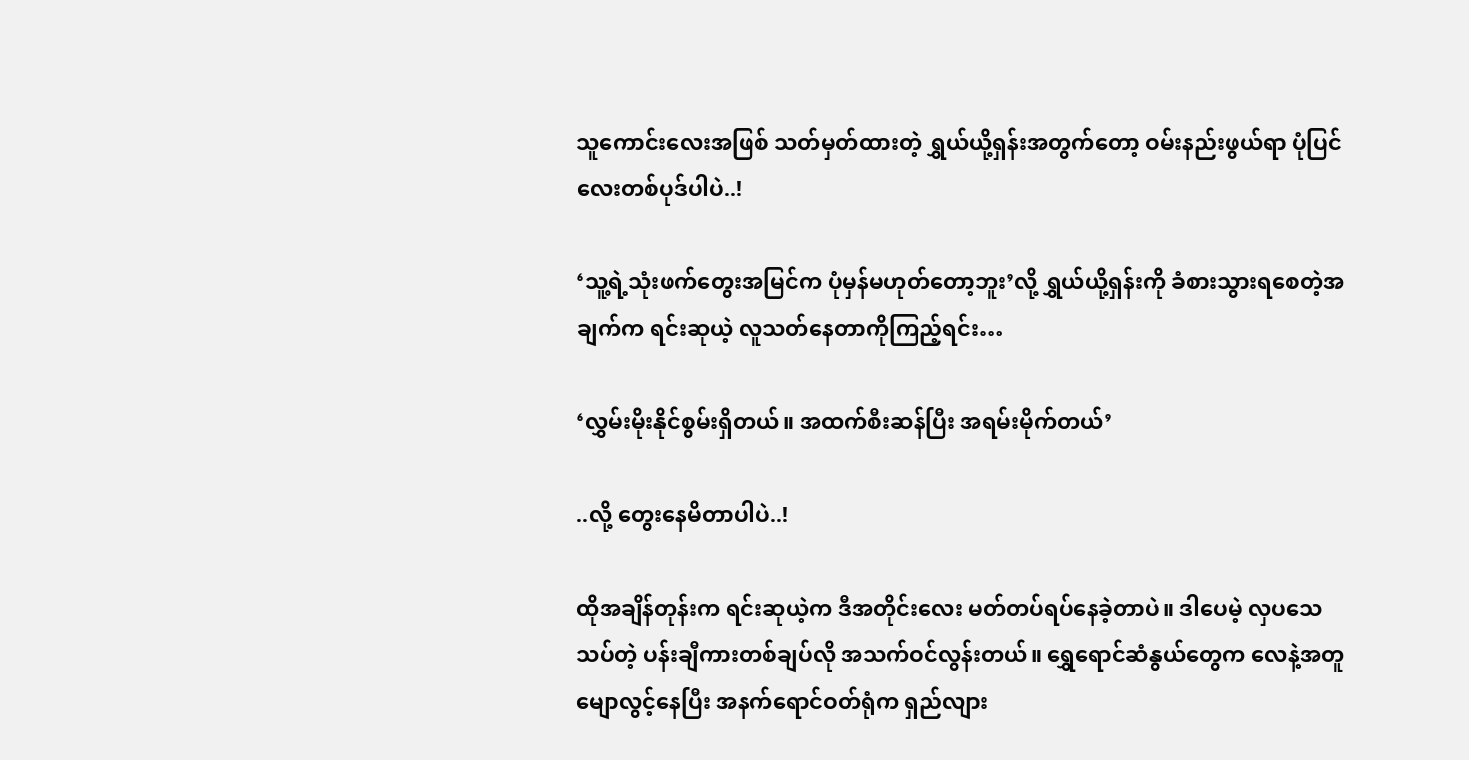သူကောင်းလေးအဖြစ် သတ်မှတ်ထားတဲ့ ရွှယ်ယို့ရှန်းအတွက်တော့ ဝမ်းနည်းဖွယ်ရာ ပုံပြင်လေးတစ်ပုဒ်ပါပဲ..!

‘သူ့ရဲ့သုံးဖက်တွေးအမြင်က ပုံမှန်မဟုတ်တော့ဘူး’လို့ ရွှယ်ယို့ရှန်းကို ခံစားသွားရစေတဲ့အချက်က ရင်းဆုယဲ့ လူသတ်နေတာကိုကြည့်ရင်း…

‘လွှမ်းမိုးနိုင်စွမ်းရှိတယ်။ အထက်စီးဆန်ပြီး အရမ်းမိုက်တယ်’

..လို့ တွေးနေမိတာပါပဲ..!

ထိုအချိန်တုန်းက ရင်းဆုယဲ့က ဒီအတိုင်းလေး မတ်တပ်ရပ်နေခဲ့တာပဲ။ ဒါပေမဲ့ လှပသေသပ်တဲ့ ပန်းချီကားတစ်ချပ်လို အသက်ဝင်လွန်းတယ်။ ရွှေရောင်ဆံနွယ်တွေက လေနဲ့အတူ မျောလွင့်နေပြီး အနက်ရောင်ဝတ်ရုံက ရှည်လျား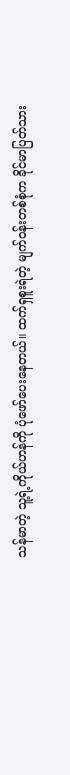သန်မာတဲ့ သူ့ရဲ့ကိုယ်ဟန်ကို ပုံဖော်ပေးနေတယ်။ ထက်ရှစူးရဲတဲ့ မျက်ဝန်းတစ်စုံက ခိုင်မာပြတ်သား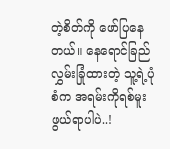တဲ့စိတ်ကို ဖော်ပြနေတယ်။ နေရောင်ခြည် လွှမ်းခြုံထားတဲ့ သူ့ရဲ့ပုံစံက အရမ်းကိုရစ်မူးဖွယ်ရာပါပဲ..!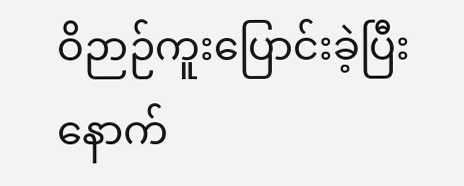ဝိဉာဉ်ကူးပြောင်းခဲ့ပြီးနောက်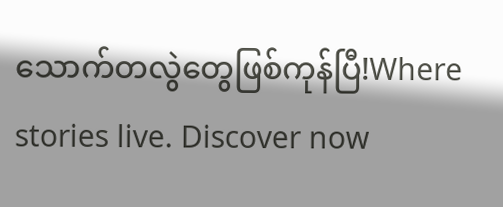သောက်တလွဲတွေဖြစ်ကုန်ပြီ!Where stories live. Discover now